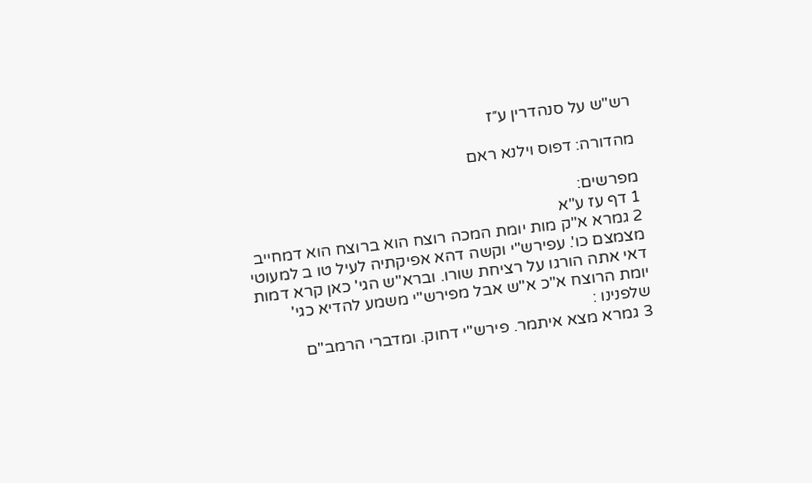רש"ש על סנהדרין ע״ז

מהדורה: דפוס וילנא ראם

מפרשים:
1 דף עז ע"א
2 גמרא א"ק מות יומת המכה רוצח הוא ברוצח הוא דמחייב מצמצם כו'. עפירש"י וקשה דהא אפיקתיה לעיל טו ב למעוטי דאי אתה הורגו על רציחת שורו. וברא"ש הגי' כאן קרא דמות יומת הרוצח א"כ א"ש אבל מפירש"י משמע להדיא כגי' שלפנינו :
3 גמרא מצא איתמר. פירש"י דחוק. ומדברי הרמב"ם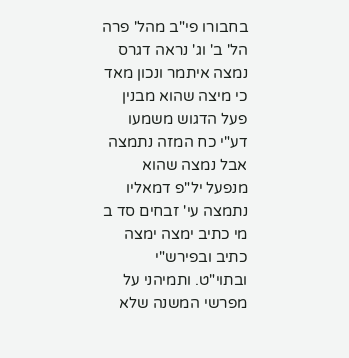בחבורו פי"ב מהל' פרה הל' ב' וג' נראה דגרס נמצה איתמר ונכון מאד כי מיצה שהוא מבנין פעל הדגוש משמעו דע"י כח המזה נתמצה אבל נמצה שהוא מנפעל יל"פ דמאליו נתמצה עי' זבחים סד ב מי כתיב ימצה ימצה כתיב ובפירש"י ובתוי"ט. ותמיהני על מפרשי המשנה שלא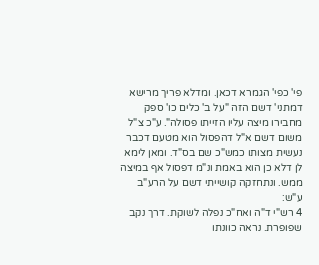פי' כפי' הגמרא דכאן. ומדלא פריך מרישא דמתני' דשם הזה "על ב' כלים כו' ספק מחבירו מיצה עליו הזייתו פסולה". ע"כ צ"ל משום דשם א"ל דהפסול הוא מטעם דכבר נעשית מצותו כמש"כ שם בס"ד. ומאן לימא לן דלא כן הוא באמת ונ"מ דפסול אף במיצה ממש. ונתחזקה קושייתי דשם על הרע"ב ע"ש:
4 רש"י ד"ה ואח"כ נפלה לשוקת. דרך נקב שפופרת. נראה כוונתו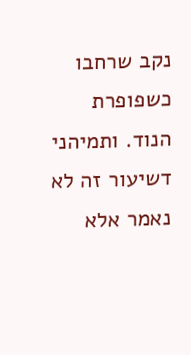נקב שרחבו כשפופרת הנוד. ותמיהני דשיעור זה לא נאמר אלא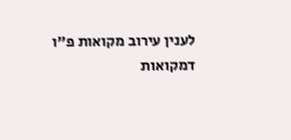לענין עירוב מקואות פ"ו דמקואות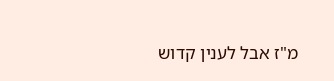מ"ז אבל לענין קדוש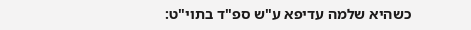כשהיא שלמה עדיפא ע"ש ספ"ד בתוי"ט: